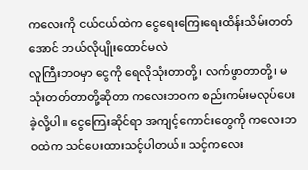ကလေးကို ငယ်ငယ်ထဲက ငွေရေးကြေးရေးထိန်းသိမ်းတတ်အောင် ဘယ်လိုပျိုးထောင်မလဲ
လူကြီးဘဝမှာ ငွေကို ရေလိုသုံးတာတို့၊ လက်ဖွာတာတို့၊ မသုံးတတ်တာတို့ဆိုတာ ကလေးဘဝက စည်းကမ်းမလုပ်ပေးခဲ့လို့ပါ။ ငွေကြေးဆိုင်ရာ အကျင့်ကောင်းတွေကို ကလေးဘဝထဲက သင်ပေးထားသင့်ပါတယ်။ သင့်ကလေး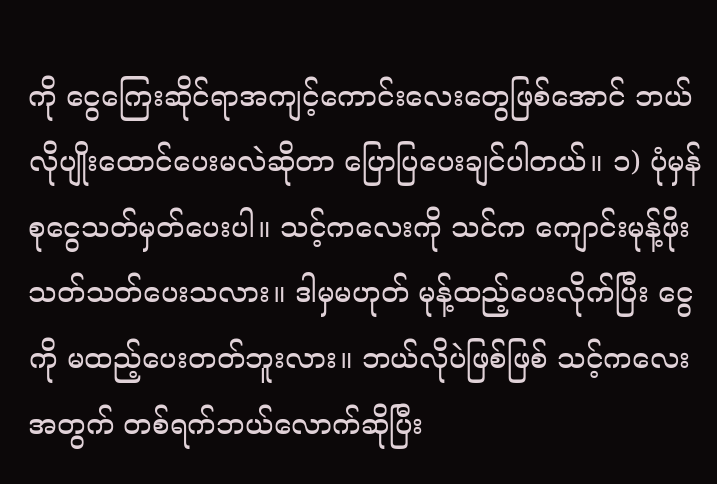ကို ငွေကြေးဆိုင်ရာအကျင့်ကောင်းလေးတွေဖြစ်အောင် ဘယ်လိုပျိုးထောင်ပေးမလဲဆိုတာ ပြောပြပေးချင်ပါတယ်။ ၁) ပုံမှန်စုငွေသတ်မှတ်ပေးပါ။ သင့်ကလေးကို သင်က ကျောင်းမုန့်ဖိုးသတ်သတ်ပေးသလား။ ဒါမှမဟုတ် မုန့်ထည့်ပေးလိုက်ပြီး ငွေကို မထည့်ပေးတတ်ဘူးလား။ ဘယ်လိုပဲဖြစ်ဖြစ် သင့်ကလေးအတွက် တစ်ရက်ဘယ်လောက်ဆိုပြီး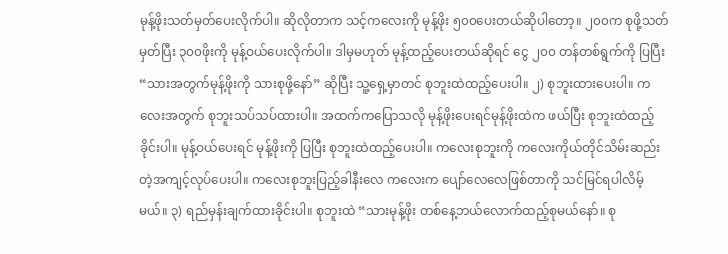မုန့်ဖိုးသတ်မှတ်ပေးလိုက်ပါ။ ဆိုလိုတာက သင့်ကလေးကို မုန့်ဖိုး ၅၀၀ပေးတယ်ဆိုပါတော့။ ၂၀၀က စုဖို့သတ်မှတ်ပြီး ၃၀၀ဖိုးကို မုန့်ဝယ်ပေးလိုက်ပါ။ ဒါမှမဟုတ် မုန့်ထည့်ပေးတယ်ဆိုရင် ငွေ ၂၀၀ တန်တစ်ရွက်ကို ပြပြီး “သားအတွက်မုန့်ဖိုးကို သားစုဖို့နော်” ဆိုပြီး သူ့ရှေ့မှာတင် စုဘူးထဲထည့်ပေးပါ။ ၂) စုဘူးထားပေးပါ။ ကလေးအတွက် စုဘူးသပ်သပ်ထားပါ။ အထက်ကပြောသလို မုန့်ဖိုးပေးရင်မုန့်ဖိုးထဲက ဖယ်ပြီး စုဘူးထဲထည့်ခိုင်းပါ။ မုန့်ဝယ်ပေးရင် မုန့်ဖိုးကို ပြပြီး စုဘူးထဲထည့်ပေးပါ။ ကလေးစုဘူးကို ကလေးကိုယ်တိုင်သိမ်းဆည်းတဲ့အကျင့်လုပ်ပေးပါ။ ကလေးစုဘူးပြည့်ခါနီးလေ ကလေးက ပျော်လေလေဖြစ်တာကို သင်မြင်ရပါလိမ့်မယ်။ ၃) ရည်မှန်းချက်ထားခိုင်းပါ။ စုဘူးထဲ “သားမုန့်ဖိုး တစ်နေ့ဘယ်လောက်ထည့်စုမယ်နော်။ စု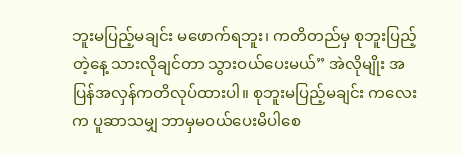ဘူးမပြည့်မချင်း မဖောက်ရဘူး၊ ကတိတည်မှ စုဘူးပြည့်တဲ့နေ့ သားလိုချင်တာ သွားဝယ်ပေးမယ်” အဲလိုမျိုး အပြန်အလှန်ကတိလုပ်ထားပါ။ စုဘူးမပြည့်မချင်း ကလေးက ပူဆာသမျှ ဘာမှမဝယ်ပေးမိပါစေ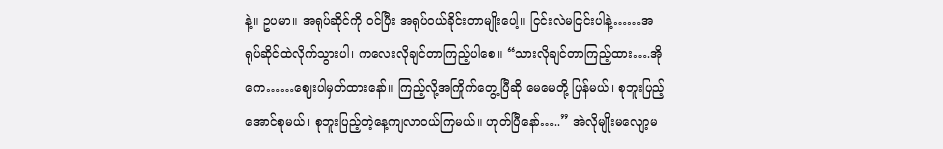နဲ့။ ဥပမာ။ အရုပ်ဆိုင်ကို ဝင်ပြီး အရုပ်ဝယ်ခိုင်းတာမျိုးပေါ့။ ငြင်းလဲမငြင်းပါနဲ့……အရုပ်ဆိုင်ထဲလိုက်သွားပါ၊ ကလေးလိုချင်တာကြည့်ပါစေ။ “သားလိုချင်တာကြည့်ထား….အိုကေ……ဈေးပါမှတ်ထားနော်။ ကြည့်လို့အကြိုက်တွေ့ပြီဆို မေမေတို့ ပြန်မယ်၊ စုဘူးပြည့်အောင်စုမယ်၊ စုဘူးပြည့်တဲ့နေ့ကျလာဝယ်ကြမယ်။ ဟုတ်ပြီနော်…..” အဲလိုမျိုးမလျော့မ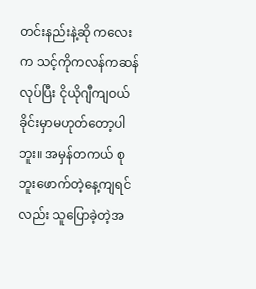တင်းနည်းနဲ့ဆို ကလေးက သင့်ကိုကလန်ကဆန်လုပ်ပြီး ငိုယိုဂျီကျဝယ်ခိုင်းမှာမဟုတ်တော့ပါဘူး။ အမှန်တကယ် စုဘူးဖောက်တဲ့နေ့ကျရင်လည်း သူပြောခဲ့တဲ့အ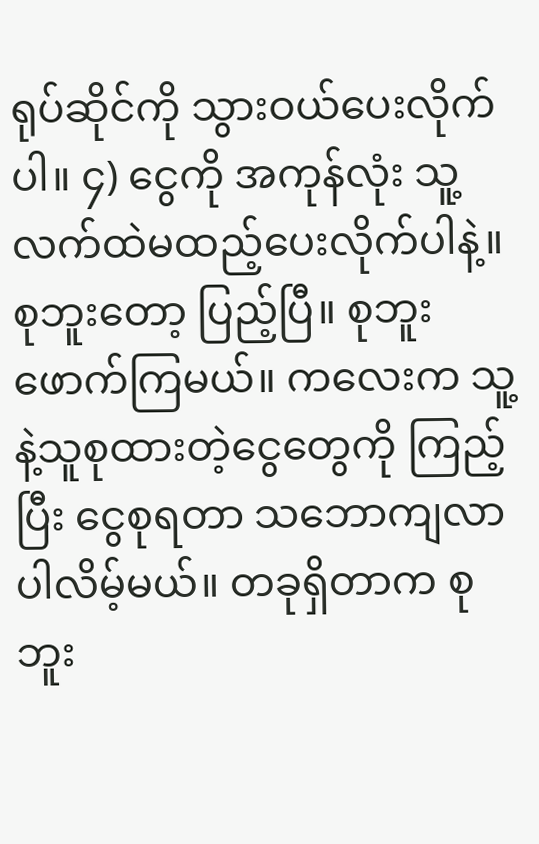ရုပ်ဆိုင်ကို သွားဝယ်ပေးလိုက်ပါ။ ၄) ငွေကို အကုန်လုံး သူ့လက်ထဲမထည့်ပေးလိုက်ပါနဲ့။ စုဘူးတော့ ပြည့်ပြီ။ စုဘူးဖောက်ကြမယ်။ ကလေးက သူ့နဲ့သူစုထားတဲ့ငွေတွေကို ကြည့်ပြီး ငွေစုရတာ သဘောကျလာပါလိမ့်မယ်။ တခုရှိတာက စုဘူး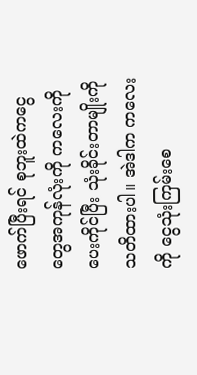ဖောက်ပြီးရင် စုဘူးထဲကငွေတွေအကုန်လုံးကို ကလေးကိုပေးကိုင်ပြီး သုံးခိုင်းတာမျိုးကို သတိထားပါ။ အဲဒါက ကလေးကို ငွေသုံးကြမ်းစေ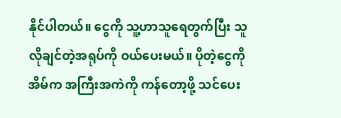နိုင်ပါတယ်။ ငွေကို သူ့ဟာသူရေတွက်ပြီး သူလိုချင်တဲ့အရုပ်ကို ဝယ်ပေးမယ်။ ပိုတဲ့ငွေကို အိမ်က အကြီးအကဲကို ကန်တော့ဖို့ သင်ပေး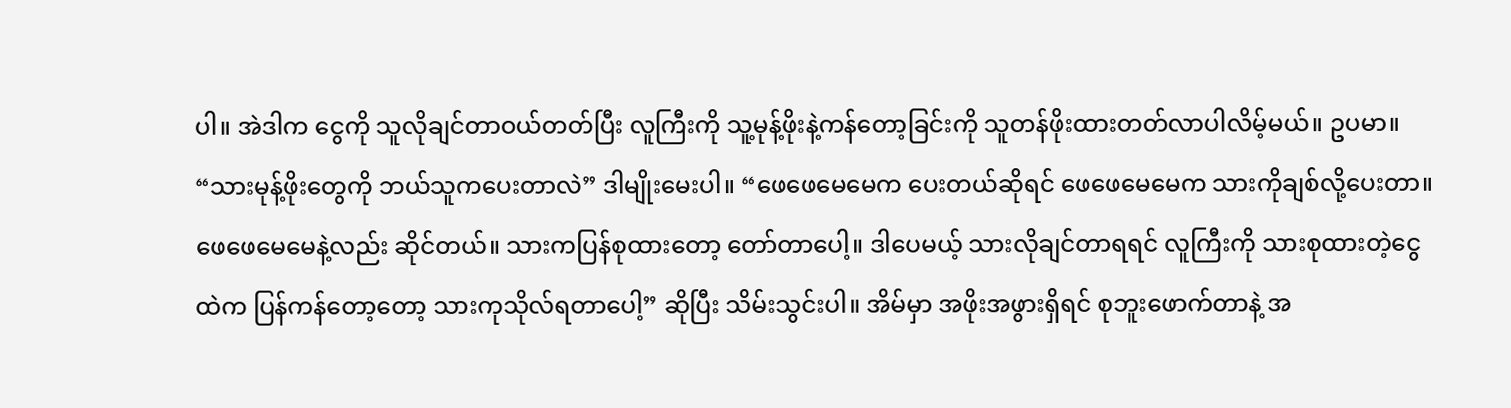ပါ။ အဲဒါက ငွေကို သူလိုချင်တာဝယ်တတ်ပြီး လူကြီးကို သူ့မုန့်ဖိုးနဲ့ကန်တော့ခြင်းကို သူတန်ဖိုးထားတတ်လာပါလိမ့်မယ်။ ဥပမာ။ “သားမုန့်ဖိုးတွေကို ဘယ်သူကပေးတာလဲ” ဒါမျိုးမေးပါ။ “ဖေဖေမေမေက ပေးတယ်ဆိုရင် ဖေဖေမေမေက သားကိုချစ်လို့ပေးတာ။ ဖေဖေမေမေနဲ့လည်း ဆိုင်တယ်။ သားကပြန်စုထားတော့ တော်တာပေါ့။ ဒါပေမယ့် သားလိုချင်တာရရင် လူကြီးကို သားစုထားတဲ့ငွေထဲက ပြန်ကန်တော့တော့ သားကုသိုလ်ရတာပေါ့” ဆိုပြီး သိမ်းသွင်းပါ။ အိမ်မှာ အဖိုးအဖွားရှိရင် စုဘူးဖောက်တာနဲ့ အ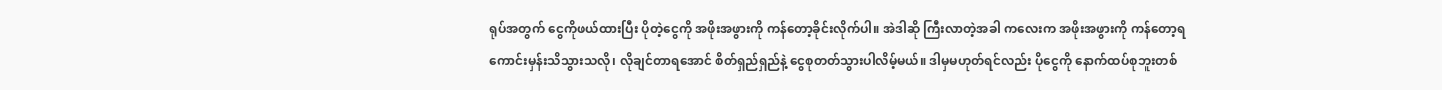ရုပ်အတွက် ငွေကိုဖယ်ထားပြီး ပိုတဲ့ငွေကို အဖိုးအဖွားကို ကန်တော့ခိုင်းလိုက်ပါ။ အဲဒါဆို ကြီးလာတဲ့အခါ ကလေးက အဖိုးအဖွားကို ကန်တော့ရကောင်းမှန်းသိသွားသလို၊ လိုချင်တာရအောင် စိတ်ရှည်ရှည်နဲ့ ငွေစုတတ်သွားပါလိမ့်မယ်။ ဒါမှမဟုတ်ရင်လည်း ပိုငွေကို နောက်ထပ်စုဘူးတစ်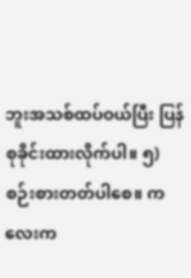ဘူးအသစ်ထပ်ဝယ်ပြီး ပြန်စုခိုင်းထားလိုက်ပါ။ ၅) စဉ်းစားတတ်ပါစေ။ ကလေးက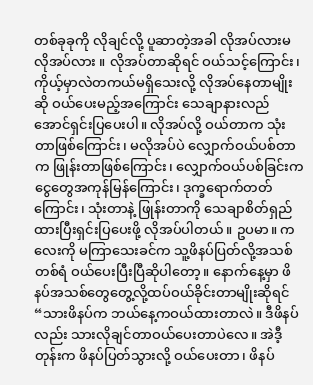တစ်ခုခုကို လိုချင်လို့ ပူဆာတဲ့အခါ လိုအပ်လားမလိုအပ်လား ။ လိုအပ်တာဆိုရင် ဝယ်သင့်ကြောင်း၊ ကိုယ့်မှာလဲတကယ်မရှိသေးလို့ လိုအပ်နေတာမျိုးဆို ဝယ်ပေးမည့်အကြောင်း သေချာနားလည်အောင်ရှင်းပြပေးပါ။ လိုအပ်လို့ ဝယ်တာက သုံးတာဖြစ်ကြောင်း၊ မလိုအပ်ပဲ လျှောက်ဝယ်ပစ်တာက ဖြုန်းတာဖြစ်ကြောင်း၊ လျှောက်ဝယ်ပစ်ခြင်းက ငွေတွေအကုန်မြန်ကြောင်း၊ ဒုက္ခရောက်တတ်ကြောင်း၊ သုံးတာနဲ့ ဖြုန်းတာကို သေချာစိတ်ရှည်ထားပြီးရှင်းပြပေးဖို့ လိုအပ်ပါတယ်။ ဥပမာ။ ကလေးကို မကြာသေးခင်က သူ့ဖိနပ်ပြတ်လို့အသစ်တစ်ရံ ဝယ်ပေးပြီးပြီဆိုပါတော့။ နောက်နေ့မှာ ဖိနပ်အသစ်တွေတွေ့လို့ထပ်ဝယ်ခိုင်းတာမျိုးဆိုရင် “သားဖိနပ်က ဘယ်နေ့ကဝယ်ထားတာလဲ။ ဒီဖိနပ်လည်း သားလိုချင်တာဝယ်ပေးတာပဲလေ။ အဲဒီ့တုန်းက ဖိနပ်ပြတ်သွားလို့ ဝယ်ပေးတာ၊ ဖိနပ်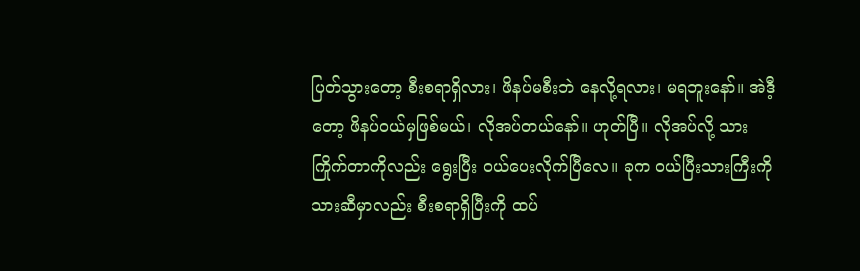ပြတ်သွားတော့ စီးစရာရှိလား၊ ဖိနပ်မစီးဘဲ နေလို့ရလား၊ မရဘူးနော်။ အဲဒီ့တော့ ဖိနပ်ဝယ်မှဖြစ်မယ်၊ လိုအပ်တယ်နော်။ ဟုတ်ပြီ။ လိုအပ်လို့ သားကြိုက်တာကိုလည်း ရွေးပြီး ဝယ်ပေးလိုက်ပြီလေ။ ခုက ဝယ်ပြီးသားကြီးကို သားဆီမှာလည်း စီးစရာရှိပြီးကို ထပ်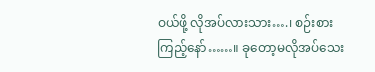ဝယ်ဖို့ လိုအပ်လားသား….၊ စဉ်းစားကြည့်နော်……။ ခုတော့မလိုအပ်သေး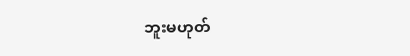ဘူးမဟုတ်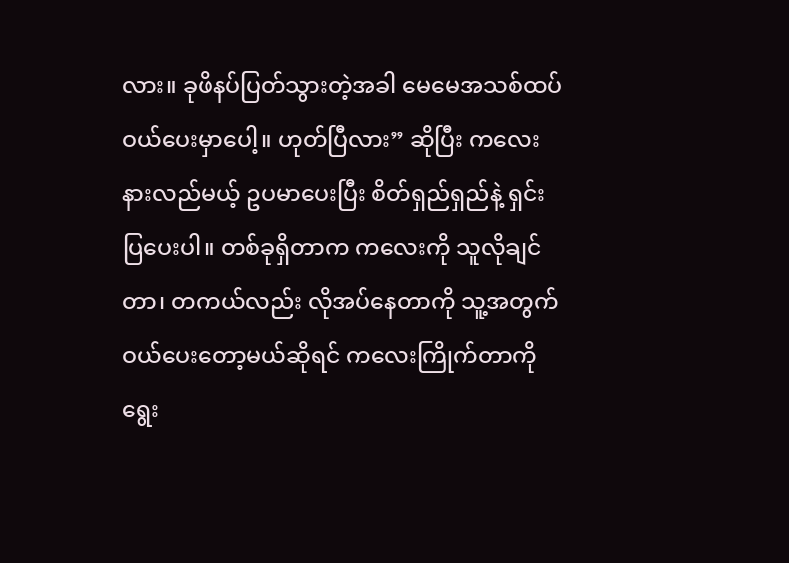လား။ ခုဖိနပ်ပြတ်သွားတဲ့အခါ မေမေအသစ်ထပ်ဝယ်ပေးမှာပေါ့။ ဟုတ်ပြီလား” ဆိုပြီး ကလေးနားလည်မယ့် ဥပမာပေးပြီး စိတ်ရှည်ရှည်နဲ့ ရှင်းပြပေးပါ။ တစ်ခုရှိတာက ကလေးကို သူလိုချင်တာ၊ တကယ်လည်း လိုအပ်နေတာကို သူ့အတွက် ဝယ်ပေးတော့မယ်ဆိုရင် ကလေးကြိုက်တာကို ရွေး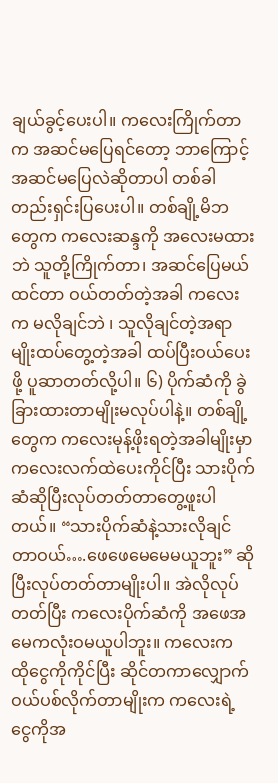ချယ်ခွင့်ပေးပါ။ ကလေးကြိုက်တာက အဆင်မပြေရင်တော့ ဘာကြောင့်အဆင်မပြေလဲဆိုတာပါ တစ်ခါတည်းရှင်းပြပေးပါ။ တစ်ချို့မိဘတွေက ကလေးဆန္ဒကို အလေးမထားဘဲ သူတို့ကြိုက်တာ၊ အဆင်ပြေမယ်ထင်တာ ဝယ်တတ်တဲ့အခါ ကလေးက မလိုချင်ဘဲ ၊ သူလိုချင်တဲ့အရာမျိုးထပ်တွေ့တဲ့အခါ ထပ်ပြီးဝယ်ပေးဖို့ ပူဆာတတ်လို့ပါ။ ၆) ပိုက်ဆံကို ခွဲခြားထားတာမျိုးမလုပ်ပါနဲ့။ တစ်ချို့တွေက ကလေးမုန့်ဖိုးရတဲ့အခါမျိုးမှာ ကလေးလက်ထဲပေးကိုင်ပြီး သားပိုက်ဆံဆိုပြီးလုပ်တတ်တာတွေ့ဖူးပါတယ်။ “သားပိုက်ဆံနဲ့သားလိုချင်တာဝယ်….ဖေဖေမေမေမယူဘူး” ဆိုပြီးလုပ်တတ်တာမျိုးပါ။ အဲလိုလုပ်တတ်ပြီး ကလေးပိုက်ဆံကို အဖေအမေကလုံးဝမယူပါဘူး။ ကလေးက ထိုငွေကိုကိုင်ပြီး ဆိုင်တကာလျှောက်ဝယ်ပစ်လိုက်တာမျိုးက ကလေးရဲ့ငွေကိုအ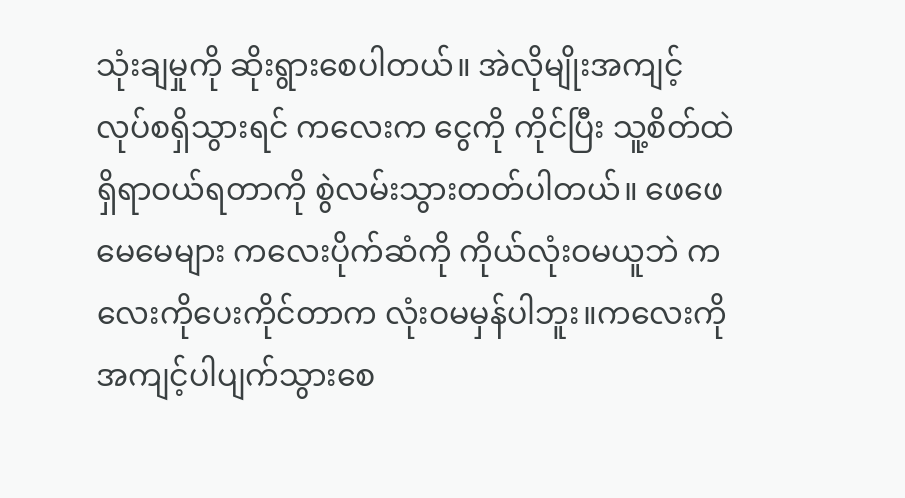သုံးချမှုကို ဆိုးရွားစေပါတယ်။ အဲလိုမျိုးအကျင့်လုပ်စရှိသွားရင် ကလေးက ငွေကို ကိုင်ပြီး သူ့စိတ်ထဲရှိရာဝယ်ရတာကို စွဲလမ်းသွားတတ်ပါတယ်။ ဖေဖေမေမေများ ကလေးပိုက်ဆံကို ကိုယ်လုံးဝမယူဘဲ ကလေးကိုပေးကိုင်တာက လုံးဝမမှန်ပါဘူး။ကလေးကို အကျင့်ပါပျက်သွားစေ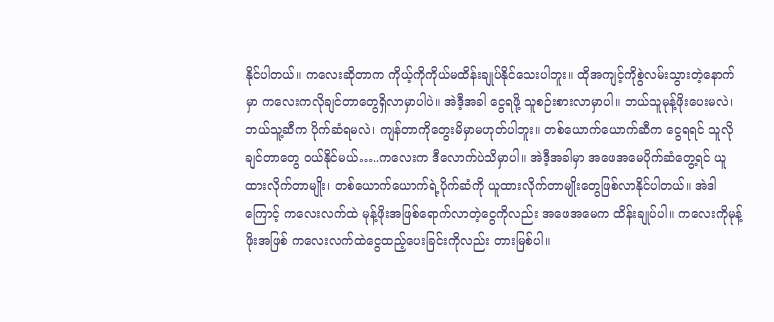နိုင်ပါတယ်။ ကလေးဆိုတာက ကိုယ့်ကိုကိုယ်မထိန်းချုပ်နိုင်သေးပါဘူး။ ထိုအကျင့်ကိုစွဲလမ်းသွားတဲ့နောက်မှာ ကလေးကလိုချင်တာတွေရှိလာမှာပါပဲ။ အဲဒီ့အခါ ငွေရဖို့ သူစဉ်းစားလာမှာပါ။ ဘယ်သူမုန့်ဖိုးပေးမလဲ၊ ဘယ်သူ့ဆီက ပိုက်ဆံရမလဲ၊ ကျန်တာကိုတွေးမိမှာမဟုတ်ပါဘူး။ တစ်ယောက်ယောက်ဆီက ငွေရရင် သူလိုချင်တာတွေ ဝယ်နိုင်မယ်…..ကလေးက ဒီလောက်ပဲသိမှာပါ။ အဲဒီ့အခါမှာ အဖေအမေပိုက်ဆံတွေ့ရင် ယူထားလိုက်တာမျိုး၊ တစ်ယောက်ယောက်ရဲ့ပိုက်ဆံကို ယူထားလိုက်တာမျိုးတွေဖြစ်လာနိုင်ပါတယ်။ အဲဒါကြောင့် ကလေးလက်ထဲ မုန့်ဖိုးအဖြစ်ရောက်လာတဲ့ငွေကိုလည်း အဖေအမေက ထိန်းချုပ်ပါ။ ကလေးကိုမုန့်ဖိုးအဖြစ် ကလေးလက်ထဲငွေထည့်ပေးခြင်းကိုလည်း တားမြစ်ပါ။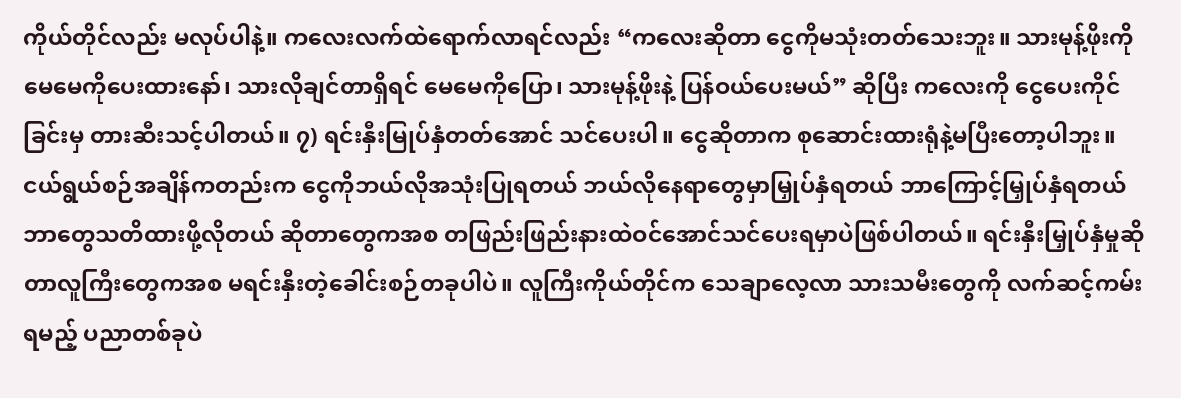ကိုယ်တိုင်လည်း မလုပ်ပါနဲ့။ ကလေးလက်ထဲရောက်လာရင်လည်း “ကလေးဆိုတာ ငွေကိုမသုံးတတ်သေးဘူး။ သားမုန့်ဖိုးကို မေမေကိုပေးထားနော်၊ သားလိုချင်တာရှိရင် မေမေကိုပြော၊ သားမုန့်ဖိုးနဲ့ ပြန်ဝယ်ပေးမယ်” ဆိုပြီး ကလေးကို ငွေပေးကိုင်ခြင်းမှ တားဆီးသင့်ပါတယ်။ ၇) ရင်းနှီးမြုပ်နှံတတ်အောင် သင်ပေးပါ။ ငွေဆိုတာက စုဆောင်းထားရုံနဲ့မပြီးတော့ပါဘူး။ ငယ်ရွယ်စဉ်အချိန်ကတည်းက ငွေကိုဘယ်လိုအသုံးပြုရတယ် ဘယ်လိုနေရာတွေမှာမြှုပ်နှံရတယ် ဘာကြောင့်မြှုပ်နှံရတယ် ဘာတွေသတိထားဖို့လိုတယ် ဆိုတာတွေကအစ တဖြည်းဖြည်းနားထဲဝင်အောင်သင်ပေးရမှာပဲဖြစ်ပါတယ်။ ရင်းနှီးမြှုပ်နှံမှုဆိုတာလူကြီးတွေကအစ မရင်းနှီးတဲ့ခေါင်းစဉ်တခုပါပဲ။ လူကြီးကိုယ်တိုင်က သေချာလေ့လာ သားသမီးတွေကို လက်ဆင့်ကမ်းရမည့် ပညာတစ်ခုပဲ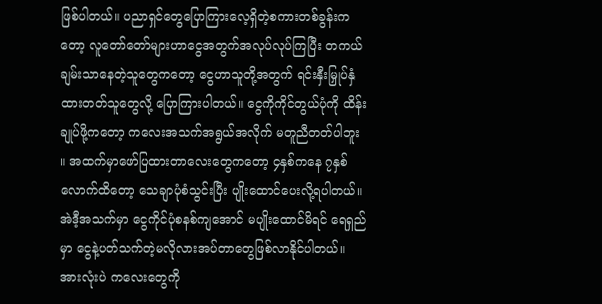ဖြစ်ပါတယ်။ ပညာရှင်တွေပြောကြားလေ့ရှိတဲ့စကားတစ်ခွန်းကတော့ လူတော်တော်များဟာငွေအတွက်အလုပ်လုပ်ကြပြီး တကယ်ချမ်းသာနေတဲ့သူတွေကတော့ ငွေဟာသူတို့အတွက် ရင်းနှီးမြှုပ်နှံထားတတ်သူတွေလို့ ပြောကြားပါတယ်။ ငွေကိုကိုင်တွယ်ပုံကို ထိန်းချုပ်ဖို့ကတော့ ကလေးအသက်အရွယ်အလိုက် မတူညီတတ်ပါဘူး ။ အထက်မှာဖော်ပြထားတာလေးတွေကတော့ ၄နှစ်ကနေ ၇နှစ်လောက်ထိတော့ သေချာပုံစံသွင်းပြီး ပျိုးထောင်ပေးလို့ရပါတယ်။ အဲဒီ့အသက်မှာ ငွေကိုင်ပုံစနစ်ကျအောင် မပျိုးထောင်မိရင် ရေရှည်မှာ ငွေနဲ့ပတ်သက်တဲ့မလိုလားအပ်တာတွေဖြစ်လာနိုင်ပါတယ်။ အားလုံးပဲ ကလေးတွေကို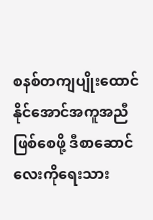စနစ်တကျပျိုးထောင်နိုင်အောင်အကူအညီဖြစ်စေဖို့ ဒီစာဆောင်လေးကိုရေးသား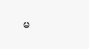မ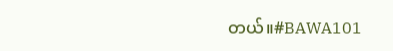တယ်။#BAWA101